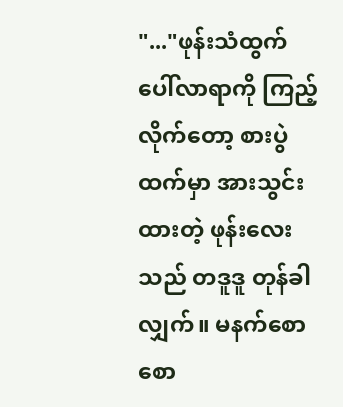"..."ဖုန်းသံထွက်ပေါ်လာရာကို ကြည့်လိုက်တော့ စားပွဲထက်မှာ အားသွင်းထားတဲ့ ဖုန်းလေးသည် တဒူဒူ တုန်ခါလျှက်။ မနက်စောစော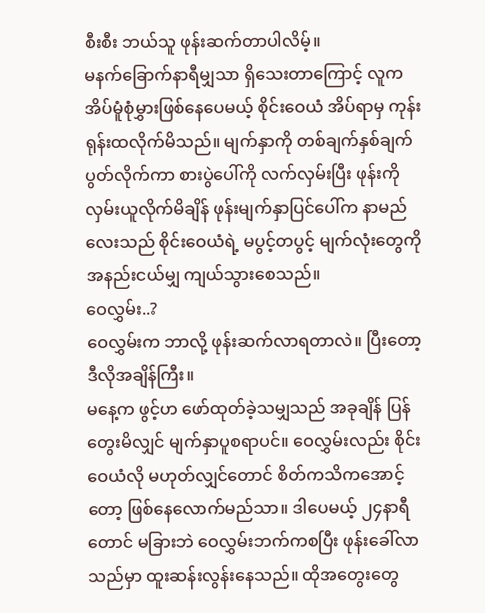စီးစီး ဘယ်သူ ဖုန်းဆက်တာပါလိမ့်။
မနက်ခြောက်နာရီမျှသာ ရှိသေးတာကြောင့် လူက အိပ်မူံစုံမွှားဖြစ်နေပေမယ့် စိုင်းဝေယံ အိပ်ရာမှ ကုန်းရုန်းထလိုက်မိသည်။ မျက်နှာကို တစ်ချက်နှစ်ချက် ပွတ်လိုက်ကာ စားပွဲပေါ်ကို လက်လှမ်းပြီး ဖုန်းကို လှမ်းယူလိုက်မိချိန် ဖုန်းမျက်နှာပြင်ပေါ်က နာမည်လေးသည် စိုင်းဝေယံရဲ့ မပွင့်တပွင့် မျက်လုံးတွေကို အနည်းငယ်မျှ ကျယ်သွားစေသည်။
ဝေလွှမ်း..?
ဝေလွှမ်းက ဘာလို့ ဖုန်းဆက်လာရတာလဲ။ ပြီးတော့ ဒီလိုအချိန်ကြီး။
မနေ့က ဖွင့်ဟ ဖော်ထုတ်ခဲ့သမျှသည် အခုချိန် ပြန်တွေးမိလျှင် မျက်နှာပူစရာပင်။ ဝေလွှမ်းလည်း စိုင်းဝေယံလို မဟုတ်လျှင်တောင် စိတ်ကသိကအောင့်တော့ ဖြစ်နေလောက်မည်သာ။ ဒါပေမယ့် ၂၄နာရီတောင် မခြားဘဲ ဝေလွှမ်းဘက်ကစပြီး ဖုန်းခေါ်လာသည်မှာ ထူးဆန်းလွန်းနေသည်။ ထိုအတွေးတွေ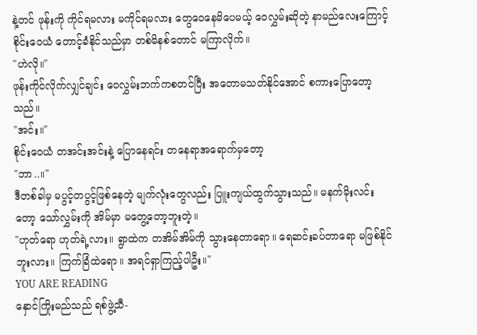နဲ့တင် ဖုန်းကို ကိုင်ရမလား မကိုင်ရမလား တွေဝေနေမိပေမယ့် ဝေလွှမ်းဆိုတဲ့ နာမည်လေးကြောင့် စိုင်းဝေယံ တောင့်ခံနိုင်သည်မှာ တစ်မိနစ်တောင် မကြာလိုက်။
"ဟဲလို။"
ဖုန်းကိုင်လိုက်လျှင်ချင်း ဝေလွှမ်းဘက်ကစတင်ပြီး အတောမသတ်နိုင်အောင် စကားပြောတော့သည်။
"အင်း။"
စိုင်းဝေယံ တအင်းအင်းနဲ့ ပြောနေရင်း တနေရာအရောက်မှတော့
"ဘာ..။"
ဒီတစ်ခါမှ မပွင့်တပွင့်ဖြစ်နေတဲ့ မျက်လုံးတွေလည်း ပြူးကျယ်ထွက်သွားသည်။ မနက်မိုးလင်းတော့ သော်လွှမ်းကို အိမ်မှာ မတွေ့တော့ဘူးတဲ့။
"ဟုတ်ရော ဟုတ်ရဲ့လား။ ရွာထဲက တအိမ်အိမ်ကို သွားနေတာရော။ ရေဆင်းခပ်တာရော မဖြစ်နိုင်ဘူးလား။ ကြက်ခြံထဲရော။ အရင်ရှာကြည့်ပါဦး။"
YOU ARE READING
နှောင်ကြိုးမည်သည် ရစ်ဖွဲ့သီ-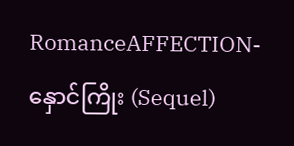RomanceAFFECTION-နှောင်ကြိုး (Sequel)